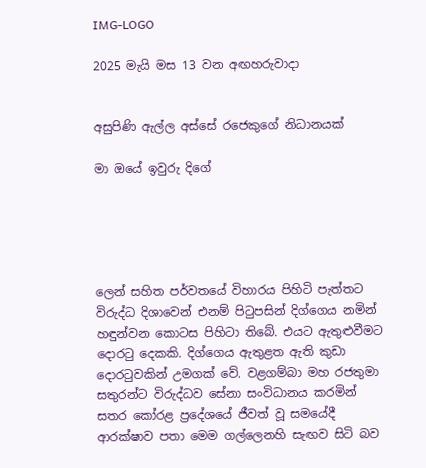IMG-LOGO

2025 මැයි මස 13 වන අඟහරුවාදා


අසුපිණි ඇල්ල අස්සේ රජෙකුගේ නිධානයක්

මා ඔයේ ඉවුරු දිගේ





ලෙන් සහිත පර්වතයේ විහාරය පිහිටි පැත්තට විරුද්ධ දිශාවෙන් එනම් පිටුපසින් දිග්ගෙය නමින් හඳුන්වන කොටස පිහිටා තිබේ. එයට ඇතුළුවීමට දොරටු දෙකකි. දිග්ගෙය ඇතුළත ඇති කුඩා දොරටුවකින් උමගක් වේ. වළගම්බා මහ රජතුමා සතුරන්ට විරුද්ධව සේනා සංවිධානය කරමින් සතර කෝරළ ප්‍රදේශයේ ජීවත් වූ සමයේදී ආරක්ෂාව පතා මෙම ගල්ලෙනහි සැඟව සිටි බව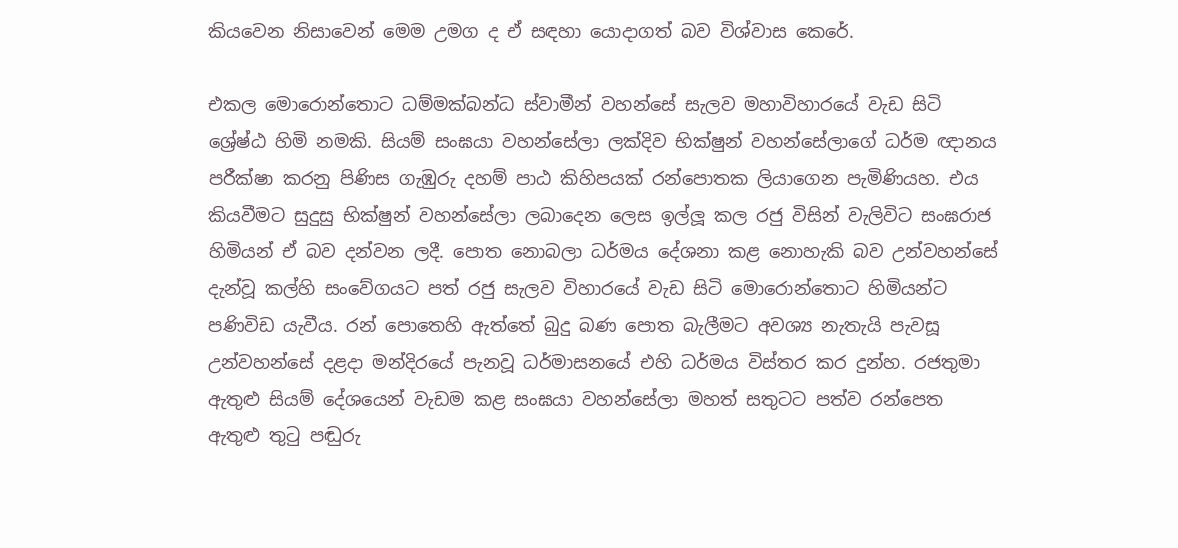කියවෙන නිසාවෙන් මෙම උමග ද ඒ සඳහා යොදාගත් බව විශ්වාස කෙරේ.

එකල මොරොන්තොට ධම්මක්බන්ධ ස්වාමීන් වහන්සේ සැලව මහාවිහාරයේ වැඩ සිටි ශ්‍රේෂ්ඨ හිමි නමකි. සියම් සංඝයා වහන්සේලා ලක්දිව භික්ෂුන් වහන්සේලාගේ ධර්ම ඥානය පරීක්ෂා කරනු පිණිස ගැඹුරු දහම් පාඨ කිහිපයක් රන්පොතක ලියාගෙන පැමිණියහ. එය කියවීමට සුදුසු භික්ෂුන් වහන්සේලා ලබාදෙන ලෙස ඉල්ලූ කල රජු විසින් වැලිවිට සංඝරාජ හිමියන් ඒ බව දන්වන ලදී. පොත නොබලා ධර්මය දේශනා කළ නොහැකි බව උන්වහන්සේ දැන්වූ කල්හි සංවේගයට පත් රජු සැලව විහාරයේ වැඩ සිටි මොරොන්තොට හිමියන්ට පණිවිඩ යැවීය. රන් පොතෙහි ඇත්තේ බුදු බණ පොත බැලීමට අවශ්‍ය නැතැයි පැවසූ උන්වහන්සේ දළදා මන්දිරයේ පැනවූ ධර්මාසනයේ එහි ධර්මය විස්තර කර දුන්හ. රජතුමා ඇතුළු සියම් දේශයෙන් වැඩම කළ සංඝයා වහන්සේලා මහත් සතුටට පත්ව රන්පෙත ඇතුළු තුටු පඬුරු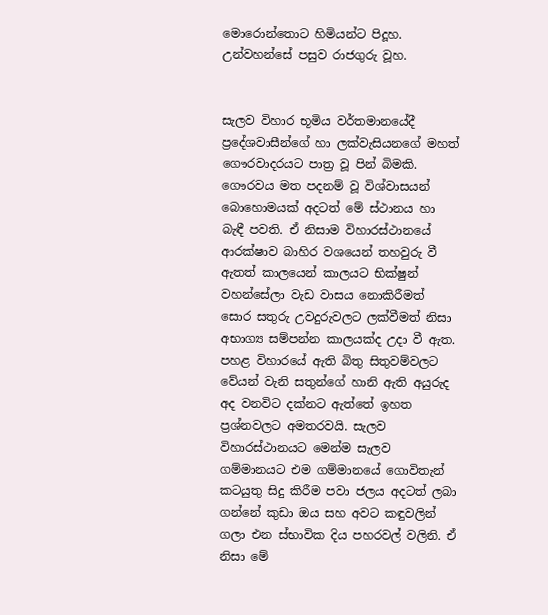මොරොන්තොට හිමියන්ට පිදූහ. උන්වහන්සේ පසුව රාජගුරු වූහ.


සැලව විහාර භූමිය වර්තමානයේදී ප්‍රදේශවාසීන්ගේ හා ලක්වැසියනගේ මහත් ගෞරවාදරයට පාත්‍ර වූ පින් බිමකි. ගෞරවය මත පදනම් වූ විශ්වාසයන් බොහොමයක් අදටත් මේ ස්ථානය හා බැඳී පවති. ඒ නිසාම විහාරස්ථානයේ ආරක්ෂාව බාහිර වශයෙන් තහවුරු වී ඇතත් කාලයෙන් කාලයට භික්ෂුන් වහන්සේලා වැඩ වාසය නොකිරීමත් සොර සතුරු උවදුරුවලට ලක්වීමත් නිසා අභාග්‍ය සම්පන්න කාලයක්ද උදා වී ඇත. පහළ විහාරයේ ඇති බිතු සිතුවම්වලට වේයන් වැනි සතුන්ගේ හානි ඇති අයුරුද අද වනවිට දක්නට ඇත්තේ ඉහත ප්‍රශ්නවලට අමතරවයි. සැලව විහාරස්ථානයට මෙන්ම සැලව ගම්මානයට එම ගම්මානයේ ගොවිතැන් කටයුතු සිදු කිරීම පවා ජලය අදටත් ලබා ගන්නේ කුඩා ඔය සහ අවට කඳුවලින් ගලා එන ස්භාවික දිය පහරවල් වලිනි. ඒ නිසා මේ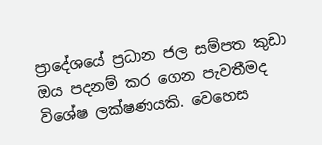ප්‍රාදේශයේ ප්‍රධාන ජල සම්පත කුඩා ඔය පදනම් කර ගෙන පැවතීමද විශේෂ ලක්ෂණයකි. වෙහෙස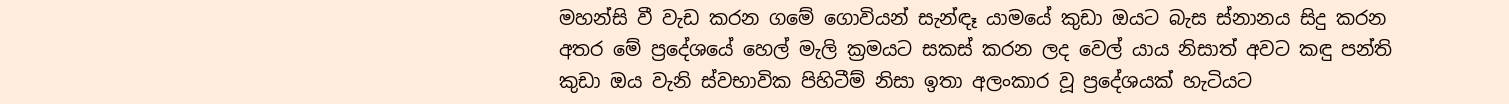මහන්සි වී වැඩ කරන ගමේ ගොවියන් සැන්ඳෑ යාමයේ කුඩා ඔයට බැස ස්නානය සිදු කරන අතර මේ ප්‍රදේශයේ හෙල් මැලි ක්‍රමයට සකස් කරන ලද වෙල් යාය නිසාත් අවට කඳු පන්ති කුඩා ඔය වැනි ස්වභාවික පිහිටීම් නිසා ඉතා අලංකාර වූ ප්‍රදේශයක් හැටියට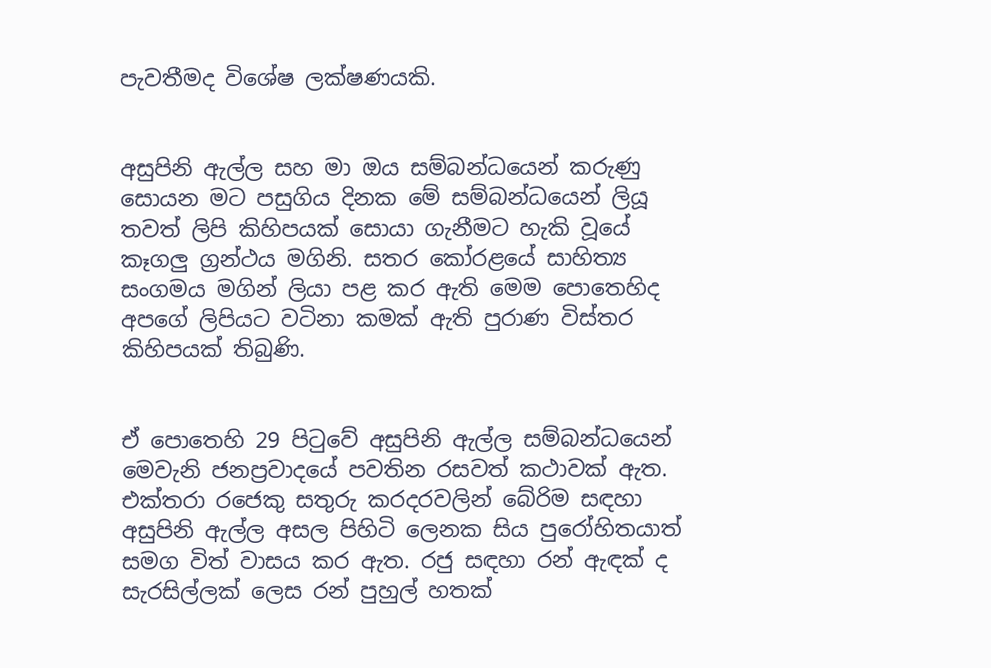පැවතීමද විශේෂ ලක්ෂණයකි.


අසුපිනි ඇල්ල සහ මා ඔය සම්බන්ධයෙන් කරුණු සොයන මට පසුගිය දිනක මේ සම්බන්ධයෙන් ලියූ තවත් ලිපි කිහිපයක් සොයා ගැනීමට හැකි වූයේ කෑගලු ග්‍රන්ථය මගිනි. සතර කෝරළයේ සාහිත්‍ය සංගමය මගින් ලියා පළ කර ඇති මෙම පොතෙහිද අපගේ ලිපියට වටිනා කමක් ඇති පුරාණ විස්තර කිහිපයක් තිබුණි.


ඒ පොතෙහි 29 පිටුවේ අසුපිනි ඇල්ල සම්බන්ධයෙන් මෙවැනි ජනප්‍රවාදයේ පවතින රසවත් කථාවක් ඇත. එක්තරා රජෙකු සතුරු කරදරවලින් බේරිම සඳහා අසුපිනි ඇල්ල අසල පිහිටි ලෙනක සිය පුරෝහිතයාත් සමග විත් වාසය කර ඇත. රජු සඳහා රන් ඇඳක් ද සැරසිල්ලක් ලෙස රන් පුහුල් හතක්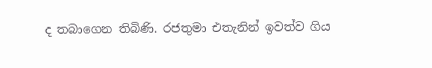ද තබාගෙන තිබිණි. රජතුමා එතැනින් ඉවත්ව ගිය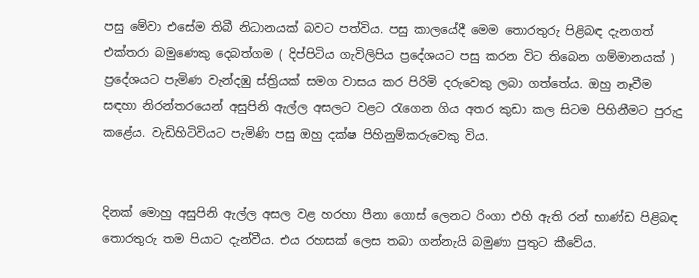පසු මේවා එසේම තිබී නිධානයක් බවට පත්විය. පසු කාලයේදී මෙම තොරතුරු පිළිබඳ දැනගත් එක්තරා බමුණෙකු දෙබත්ගම ( දිප්පිටිය ගැවිලිපිය ප්‍රදේශයට පසු කරන විට තිබෙන ගම්මානයක් ) ප්‍රදේශයට පැමිණ වැන්දඹු ස්ත්‍රියක් සමග වාසය කර පිරිමි දරුවෙකු ලබා ගත්තේය. ඔහු නෑවීම සඳහා නිරන්තරයෙන් අසුපිනි ඇල්ල අසලට වළට රැගෙන ගිය අතර කුඩා කල සිටම පිහිනීමට පුරුදු කළේය. වැඩිහිටිවියට පැමිණි පසු ඔහු දක්ෂ පිහිනුම්කරුවෙකු විය.


දිනක් මොහු අසුපිනි ඇල්ල අසල වළ හරහා පීනා ගොස් ලෙනට රිංගා එහි ඇති රන් භාණ්ඩ පිළිබඳ තොරතුරු තම පියාට දැන්වීය. එය රහසක් ලෙස තබා ගන්නැයි බමුණා පුතුට කීවේය.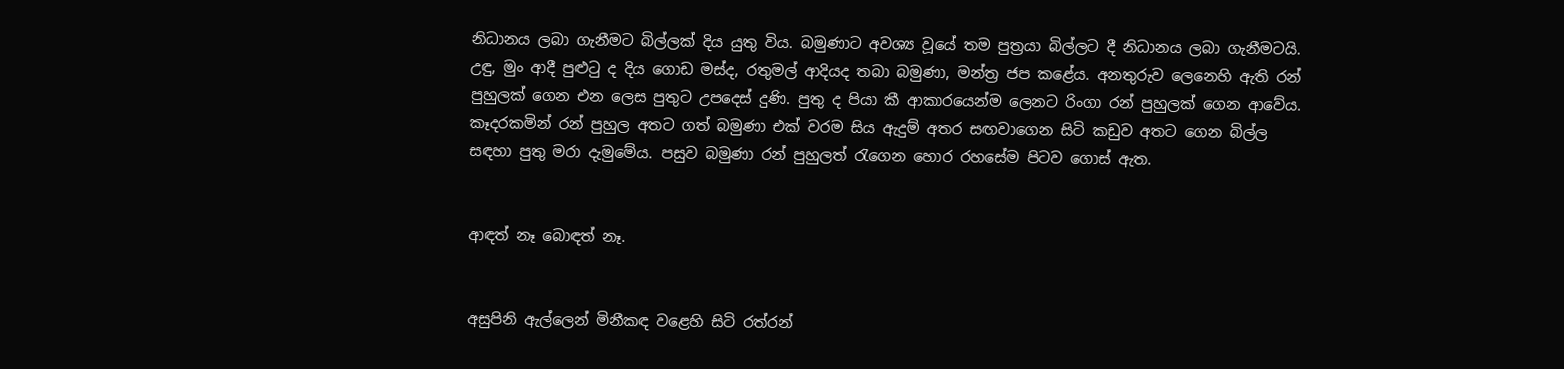නිධානය ලබා ගැනීමට බිල්ලක් දිය යුතු විය. බමුණාට අවශ්‍ය වූයේ තම පුත්‍රයා බිල්ලට දී නිධානය ලබා ගැනීමටයි. උඳු, මුං ආදී පුළුටු ද දිය ගොඩ මස්ද, රතුමල් ආදියද තබා බමුණා, මන්ත්‍ර ජප කළේය. අනතුරුව ලෙනෙහි ඇති රන් පුහුලක් ගෙන එන ලෙස පුතුට උපදෙස් දුණි. පුතු ද පියා කී ආකාරයෙන්ම ලෙනට රිංගා රන් පුහුලක් ගෙන ආවේය. කෑදරකමින් රන් පුහුල අතට ගත් බමුණා එක් වරම සිය ඇදුම් අතර සඟවාගෙන සිටි කඩුව අතට ගෙන බිල්ල සඳහා පුතු මරා දැමුමේය. පසුව බමුණා රන් පුහුලත් රැගෙන හොර රහසේම පිටව ගොස් ඇත.


ආඳත් නෑ බොඳත් නෑ.


අසුපිනි ඇල්ලෙන් මිනීකඳ වළෙහි සිටි රත්රන්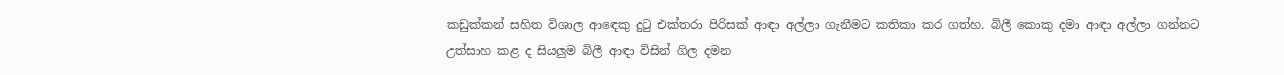කඩුක්කන් සහිත විශාල ආඳෙකු දුටු එක්තරා පිරිසක් ආඳා අල්ලා ගැනීමට කතිකා කර ගත්හ. බිලී කොකු දමා ආඳා අල්ලා ගන්නට උත්සාහ කළ ද සියලුම බිලී ආඳා විසින් ගිල දමන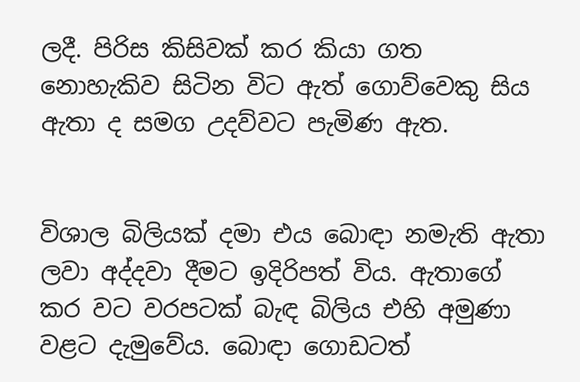ලදී. පිරිස කිසිවක් කර කියා ගත නොහැකිව සිටින විට ඇත් ගොව්වෙකු සිය ඇතා ද සමග උදව්වට පැමිණ ඇත.


විශාල බිලියක් දමා එය බොඳා නමැති ඇතා ලවා අද්දවා දීමට ඉදිරිපත් විය. ඇතාගේ කර වට වරපටක් බැඳ බිලිය එහි අමුණා වළට දැමුවේය. බොඳා ගොඩටත්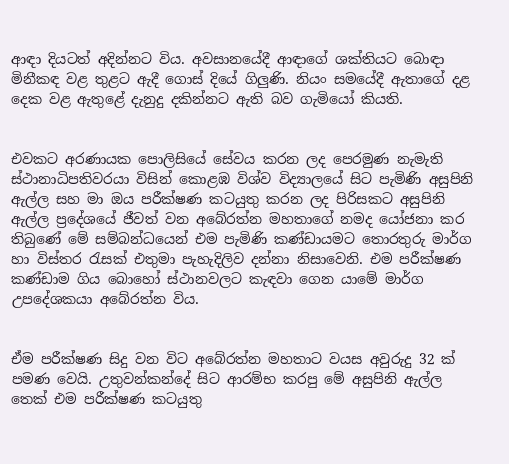ආඳා දියටත් අදින්නට විය. අවසානයේදී ආඳාගේ ශක්තියට බොඳා මිනීකඳ වළ තුළට ඇදී ගොස් දියේ ගිලුණි. නියං සමයේදී ඇතාගේ දළ දෙක වළ ඇතුළේ දැනුදු දකින්නට ඇති බව ගැමියෝ කියති.


එවකට අරණායක පොලිසියේ සේවය කරන ලද පෙරමුණ නැමැති ස්ථානාධිපතිවරයා විසින් කොළඹ විශ්ව විද්‍යාලයේ සිට පැමිණි අසුපිනි ඇල්ල සහ මා ඔය පරීක්ෂණ කටයුතු කරන ලද පිරිසකට අසුපිනි ඇල්ල ප්‍රදේශයේ ජීවත් වන අබේරත්න මහතාගේ නමද යෝජනා කර තිබුණේ මේ සම්බන්ධයෙන් එම පැමිණි කණ්ඩායමට තොරතුරු මාර්ග හා විස්තර රැසක් එතුමා පැහැදිලිව දන්නා නිසාවෙනි. එම පරීක්ෂණ කණ්ඩාම ගිය බොහෝ ස්ථානවලට කැඳවා ගෙන යාමේ මාර්ග උපදේශකයා අබේරත්න විය.


ඒම පරීක්ෂණ සිදු වන විට අබේරත්න මහතාට වයස අවුරුදු 32 ක් පමණ වෙයි. උතුවන්කන්දේ සිට ආරම්භ කරපු මේ අසුපිනි ඇල්ල තෙක් එම පරීක්ෂණ කටයුතු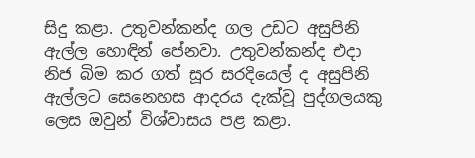සිදු කළා. උතුවන්කන්ද ගල උඩට අසුපිනි ඇල්ල හොඳින් පේනවා. උතුවන්කන්ද එදා නිජ බිම කර ගත් සූර සරදියෙල් ද අසුපිනි ඇල්ලට සෙනෙහස ආදරය දැක්වූ පුද්ගලයකු ලෙස ඔවුන් විශ්වාසය පළ කළා.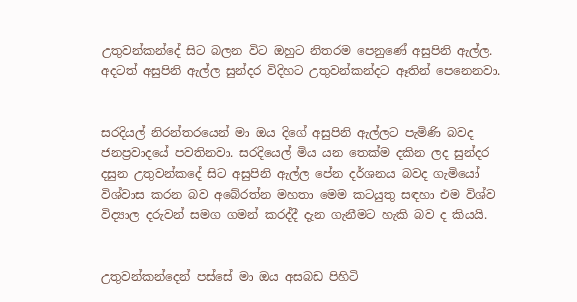උතුවන්කන්දේ සිට බලන විට ඔහුට නිතරම පෙනුණේ අසුපිනි ඇල්ල. අදටත් අසුපිනි ඇල්ල සුන්දර විදිහට උතුවන්කන්දට ඈතින් පෙනෙනවා.


සරදියල් නිරන්තරයෙන් මා ඔය දිගේ අසුපිනි ඇල්ලට පැමිණි බවද ජනප්‍රවාදයේ පවතිනවා. සරදියෙල් මිය යන තෙක්ම දකින ලද සුන්දර දසුන උතුවන්කදේ සිට අසුපිනි ඇල්ල පේන දර්ශනය බවද ගැමියෝ විශ්වාස කරන බව අබේරත්න මහතා මෙම කටයුතු සඳහා එම විශ්ව විද්‍යාල දරුවන් සමග ගමන් කරද්දී දැන ගැනීමට හැකි බව ද කියයි.


උතුවන්කන්දෙන් පස්සේ මා ඔය අසබඩ පිහිටි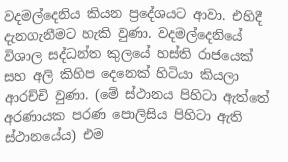වදමල්දෙනිය කියන ප්‍රදේශයට ආවා. එහිදී දැනගැනීමට හැකි වුණා. වදමල්දෙනියේ විශාල සද්ධන්ත කුලයේ හස්ති රාජයෙක් සහ අලි කිහිප දෙනෙක් හිටියා කියලා ආරච්චි වුණා. (මේ ස්ථානය පිහිටා ඇත්තේ අරණායක පරණ පොලිසිය පිහිටා ඇති ස්ථානයේය) එම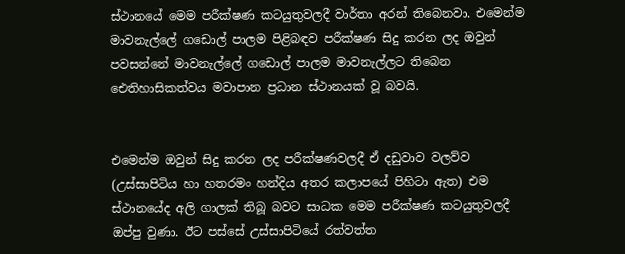ස්ථානයේ මෙම පරීක්ෂණ කටයුතුවලදී වාර්තා අරන් තිබෙනවා. එමෙන්ම මාවනැල්ලේ ගඩොල් පාලම පිළිබඳව පරීක්ෂණ සිදු කරන ලද ඔවුන් පවසන්නේ මාවනැල්ලේ ගඩොල් පාලම මාවනැල්ලට තිබෙන ඓතිහාසිකත්වය මවාපාන ප්‍රධාන ස්ථානයක් වූ බවයි.


එමෙන්ම ඔවුන් සිදු කරන ලද පරීක්ෂණවලදී ඒ දඩුවාව වලව්ව (උස්සාපිටිය හා හතරමං හන්දිය අතර කලාපයේ පිහිටා ඇත) එම ස්ථානයේද අලි ගාලක් තිබූ බවට සාධක මෙම පරීක්ෂණ කටයුතුවලදී ඔප්පු වුණා. ඊට පස්සේ උස්සාපිටියේ රත්වත්ත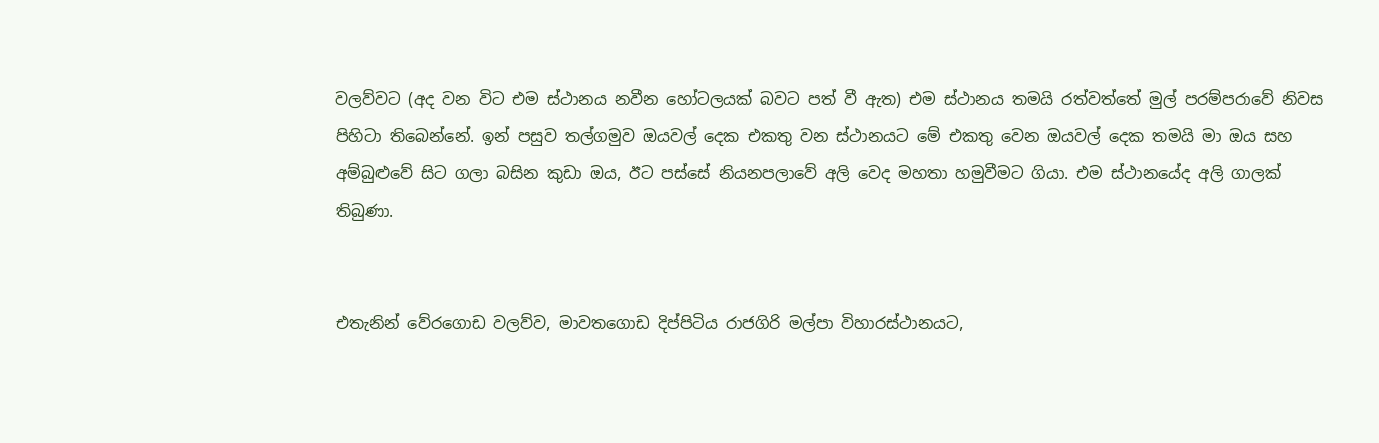වලව්වට (අද වන විට එම ස්ථානය නවීන හෝටලයක් බවට පත් වී ඇත) එම ස්ථානය තමයි රත්වත්තේ මුල් පරම්පරාවේ නිවස පිහිටා තිබෙන්නේ. ඉන් පසුව තල්ගමුව ඔයවල් දෙක එකතු වන ස්ථානයට මේ එකතු වෙන ඔයවල් දෙක තමයි මා ඔය සහ අම්බුළුවේ සිට ගලා බසින කුඩා ඔය, ඊට පස්සේ නියනපලාවේ අලි වෙද මහතා හමුවීමට ගියා. එම ස්ථානයේද අලි ගාලක් තිබුණා.


එතැනින් වේරගොඩ වලව්ව, මාවතගොඩ දිප්පිටිය රාජගිරි මල්පා විහාරස්ථානයට,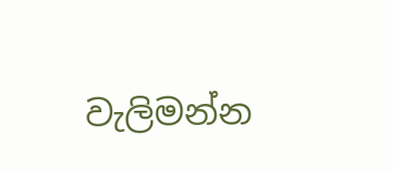වැලිමන්න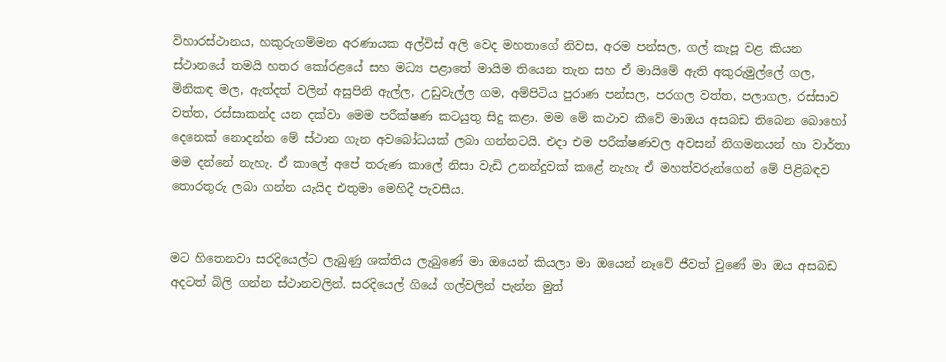විහාරස්ථානය, හකුරුගම්මන අරණායක අල්විස් අලි වෙද මහතාගේ නිවස, අරම පන්සල, ගල් කැපූ වළ කියන ස්ථානයේ තමයි හතර කෝරළයේ සහ මධ්‍ය පළාතේ මායිම තියෙන තැන සහ ඒ මායිමේ ඇති අකුරුමුල්ලේ ගල, මිනිකඳ මල, ඇත්දත් වලින් අසුපිනි ඇල්ල, උඩුවැල්ල ගම, අම්පිටිය පුරාණ පන්සල, පරගල වත්ත, පලාගල, රස්සාව වත්ත, රස්සාකන්ද යන දක්වා මෙම පරීක්ෂණ කටයුතු සිදු කළා. මම මේ කථාව කීවේ මාඔය අසබඩ තිබෙන බොහෝ දෙනෙක් නොදන්න මේ ස්ථාන ගැන අවබෝධයක් ලබා ගන්නටයි. එදා එම පරීක්ෂණවල අවසන් නිගමනයන් හා වාර්තා මම දන්නේ නැහැ. ඒ කාලේ අපේ තරුණ කාලේ නිසා වැඩි උනන්දුවක් කළේ නැහැ ඒ මහත්වරුන්ගෙන් මේ පිළිබඳව තොරතුරු ලබා ගන්න යැයිද එතුමා මෙහිදී පැවසීය.


මට හිතෙනවා සරදියෙල්ට ලැබුණු ශක්තිය ලැබුණේ මා ඔයෙන් කියලා මා ඔයෙන් නෑවේ ජීවත් වුණේ මා ඔය අසබඩ අදටත් බිලි ගන්න ස්ථානවලින්. සරදියෙල් ගියේ ගල්වලින් පැන්න මුත්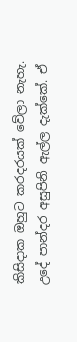කිසිදාක ඔහුට කරදරයක් වේලා නැහැ. උදේ පාන්දර අසුපිනි ඇල්ල දැක්කේ. ඒ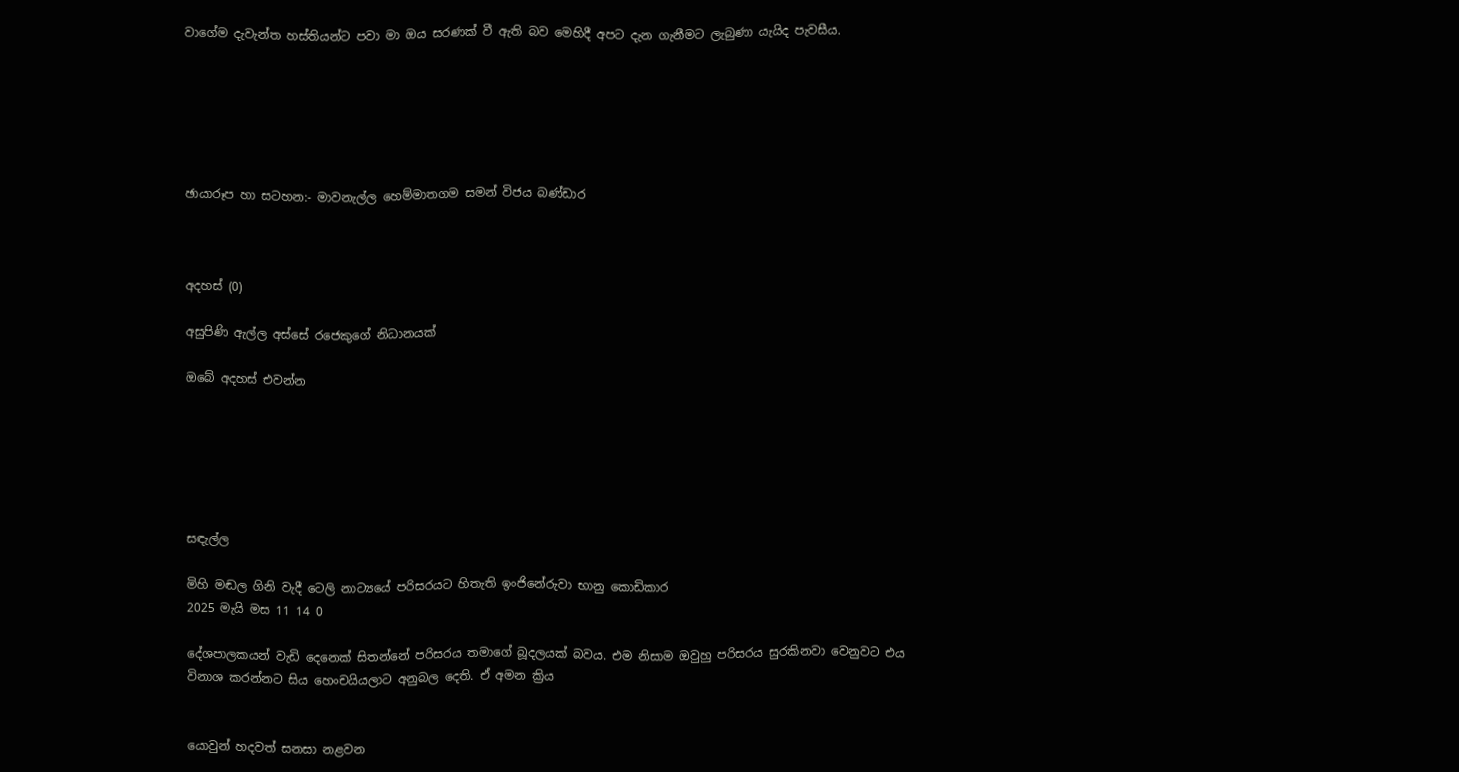වාගේම දැවැන්ත හස්තියන්ට පවා මා ඔය සරණක් වී ඇති බව මෙහිදී අපට දැන ගැනීමට ලැබුණා යැයිද පැවසීය.






ඡායාරූප හා සටහන:- මාවනැල්ල හෙම්මාතගම සමන් විජය බණ්ඩාර



අදහස් (0)

අසුපිණි ඇල්ල අස්සේ රජෙකුගේ නිධානයක්

ඔබේ අදහස් එවන්න






සඳැල්ල

මිහි මඬල ගිනි වැදී ටෙලි නාට්‍යයේ පරිසරයට හිතැති ඉංජිනේරුවා භානු කොඩිකාර
2025 මැයි මස 11 14 0

දේශපාලකයන් වැඩි දෙනෙක් සිතන්නේ පරිසරය තමාගේ බූදලයක් බවය. එම නිසාම ඔවුහු පරිසරය සුරකිනවා වෙනුවට එය විනාශ කරන්නට සිය හෙංචයියලාට අනුබල දෙති. ඒ අමන ක්‍රිය


යොවුන් හදවත් සනසා නළවන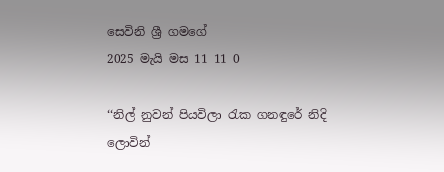සෙවිනි ශ්‍රී ගමගේ
2025 මැයි මස 11 11 0

‘‘නිල් නුවන් පියවිලා රැක ගනඳුරේ නිදි ලොවින්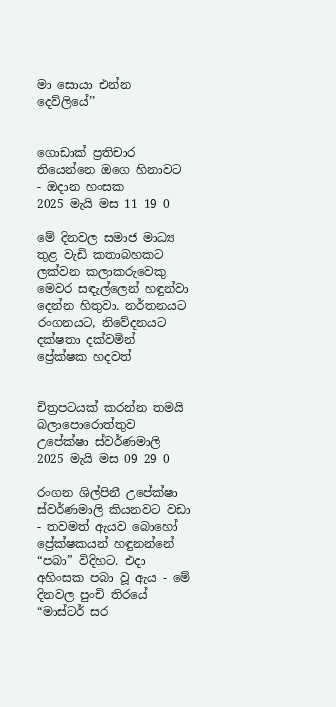මා සොයා එන්න දෙව්ලියේ’’


ගොඩාක් ප්‍රතිචාර තියෙන්නෙ ඔගෙ හිනාවට - ඔදාන හංසක
2025 මැයි මස 11 19 0

මේ දිනවල සමාජ මාධ්‍ය තුළ වැඩි කතාබහකට ලක්වන කලාකරුවෙකු මෙවර සඳැල්ලෙන් හඳුන්වා දෙන්න හිතුවා. නර්තනයට රංගනයට, නිවේදනයට දක්ෂතා දක්වමින් ප්‍රේක්ෂක හදවත්


චිත්‍රපටයක් කරන්න තමයි බලාපොරොත්තුව උපේක්ෂා ස්වර්ණමාලි
2025 මැයි මස 09 29 0

රංගන ශිල්පිනී උපේක්ෂා ස්වර්ණමාලි කියනවට වඩා - තවමත් ඇයව බොහෝ ප්‍රේක්ෂකයන් හඳුනන්නේ “පබා” විදිහට. එදා අහිංසක පබා වූ ඇය - මේ දිනවල පුංචි තිරයේ “මාස්ටර් සර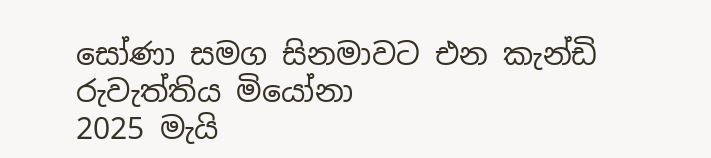සෝණා සමග සිනමාවට එන කැන්ඩි රුවැත්තිය මියෝනා
2025 මැයි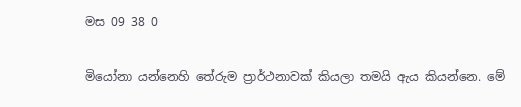මස 09 38 0

මියෝනා යන්නෙහි තේරුම ප්‍රාර්ථනාවක් කියලා තමයි ඇය කියන්නෙ. මේ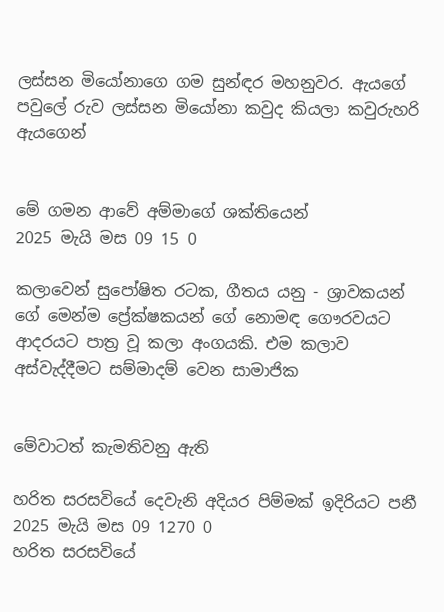ලස්සන මියෝනාගෙ ගම සුන්ඳර මහනුවර. ඇයගේ පවුලේ රුව ලස්සන මියෝනා කවුද කියලා කවුරුහරි ඇයගෙන්


මේ ගමන ආවේ අම්මාගේ ශක්තියෙන්
2025 මැයි මස 09 15 0

කලාවෙන් සුපෝෂිත රටක, ගීතය යනු - ශ්‍රාවකයන් ගේ මෙන්ම ප්‍රේක්ෂකයන් ගේ නොමඳ ගෞරවයට ආදරයට පාත්‍ර වූ කලා අංගයකි. එම කලාව අස්වැද්දීමට සම්මාදම් වෙන සාමාජික


මේවාටත් කැමතිවනු ඇති

හරිත සරසවියේ දෙවැනි අදියර පිම්මක් ඉදිරියට පනී 2025 මැයි මස 09 1270 0
හරිත සරසවියේ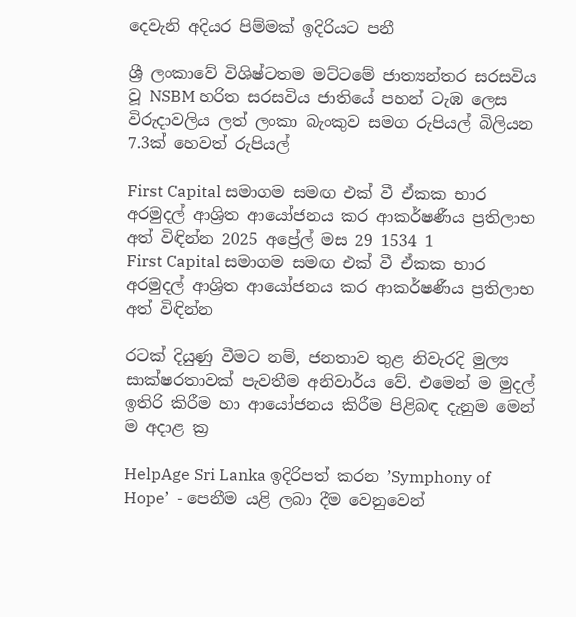දෙවැනි අදියර පිම්මක් ඉදිරියට පනී

ශ්‍රී ලංකාවේ විශිෂ්ටතම මට්ටමේ ජාත්‍යන්තර සරසවිය වූ NSBM හරිත සරසවිය ජාතියේ පහන් ටැඹ ලෙස විරුදාවලිය ලත් ලංකා බැංකුව සමග රුපියල් බිලියන 7.3ක් හෙවත් රුපියල්

First Capital සමාගම සමඟ එක් වී ඒකක භාර අරමුදල් ආශ්‍රිත ආයෝජනය කර ආකර්ෂණීය ප්‍රතිලාභ අත් විඳින්න 2025 අප්‍රේල් මස 29 1534 1
First Capital සමාගම සමඟ එක් වී ඒකක භාර අරමුදල් ආශ්‍රිත ආයෝජනය කර ආකර්ෂණීය ප්‍රතිලාභ අත් විඳින්න

රටක් දියුණු වීමට නම්, ජනතාව තුළ නිවැරදි මුල්‍ය සාක්ෂරතාවක් පැවතීම අනිවාර්ය වේ. එමෙන් ම මුදල් ඉතිරි කිරීම හා ආයෝජනය කිරීම පිළිබඳ දැනුම මෙන් ම අදාළ ක්‍ර

HelpAge Sri Lanka ඉදිරිපත් කරන ’Symphony of Hope’  - පෙනීම යළි ලබා දීම වෙනුවෙන්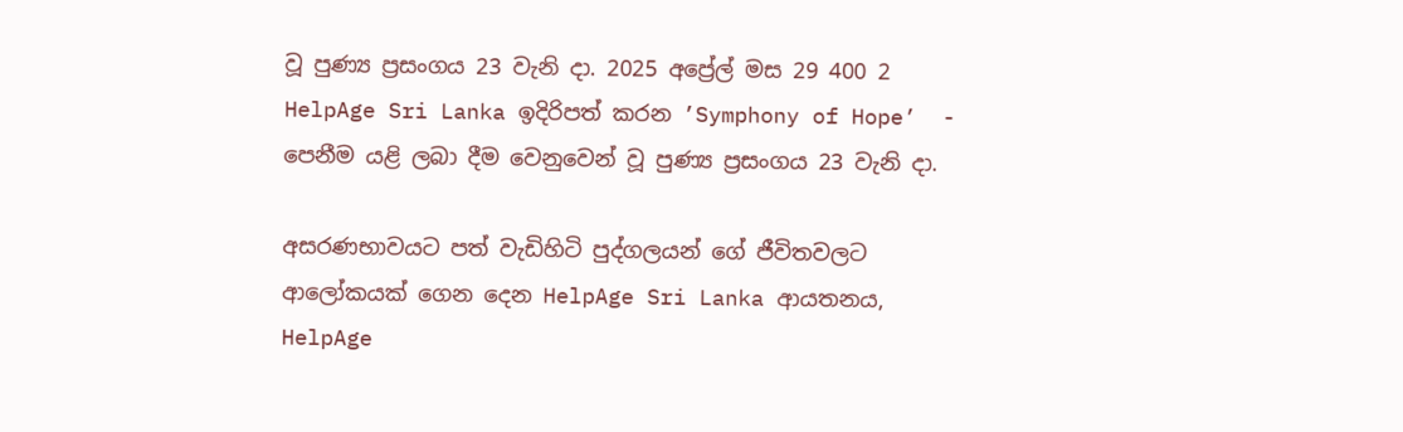වූ පුණ්‍ය ප්‍රසංගය 23 වැනි දා. 2025 අප්‍රේල් මස 29 400 2
HelpAge Sri Lanka ඉදිරිපත් කරන ’Symphony of Hope’  - පෙනීම යළි ලබා දීම වෙනුවෙන් වූ පුණ්‍ය ප්‍රසංගය 23 වැනි දා.

අසරණභාවයට පත් වැඩිහිටි පුද්ගලයන් ගේ ජීවිතවලට ආලෝකයක් ගෙන දෙන HelpAge Sri Lanka ආයතනය, HelpAge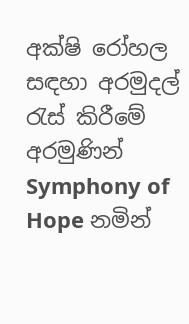අක්ෂි රෝහල සඳහා අරමුදල් රැස් කිරීමේ අරමුණින් Symphony of Hope නමින්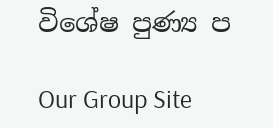විශේෂ පුණ්‍ය ප

Our Group Site